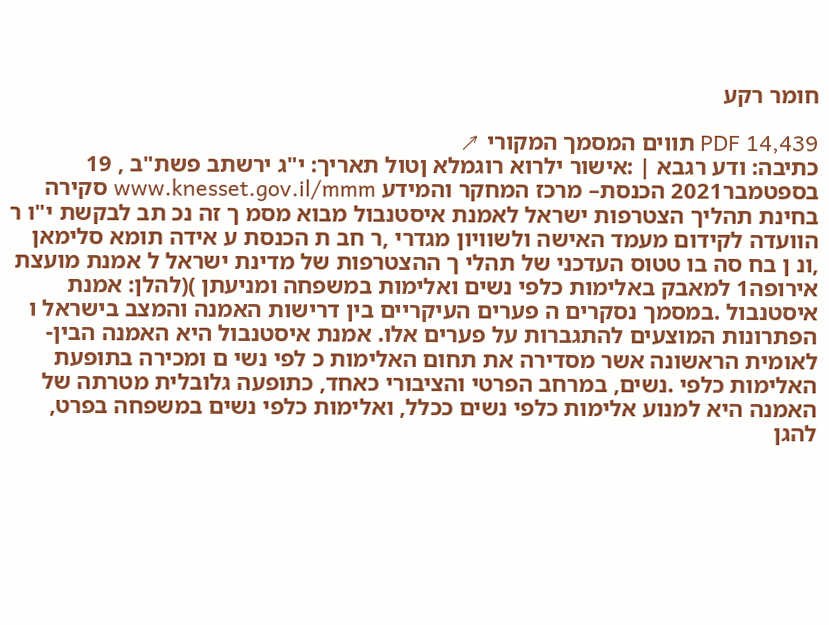חומר רקע

PDF 14,439 תווים המסמך המקורי ↗
כתיבה: ודע רגבא | :אישור ילרוא רוגמלא ןטול תאריך: י"ג ירשתב פשת"ב , 19 בספטמבר2021 הכנסת– מרכז המחקר והמידע www.knesset.gov.il/mmm סקירה בחינת תהליך הצטרפות ישראל לאמנת איסטנבול מבוא מסמ ך זה נכ תב לבקשת י"ו ר הוועדה לקידום מעמד האישה ולשוויון מגדרי ,ר חב ת הכנסת ע אידה תומא סלימאן ,ונ ן בח סה בו טטוס העדכני של תהלי ך ההצטרפות של מדינת ישראל ל אמנת מועצת אירופה1 למאבק באלימות כלפי נשים ואלימות במשפחה ומניעתן )(להלן: אמנת איסטנבול .במסמך נסקרים ה פערים העיקריים בין דרישות האמנה והמצב בישראל ו הפתרונות המוצעים להתגברות על פערים אלו. אמנת איסטנבול היא האמנה הבין- לאומית הראשונה אשר מסדירה את תחום האלימות כ לפי נשי ם ומכירה בתופעת האלימות כלפי .נשים, במרחב הפרטי והציבורי כאחד, כתופעה גלובלית מטרתה של האמנה היא למנוע אלימות כלפי נשים ככלל, ואלימות כלפי נשים במשפחה בפרט, להגן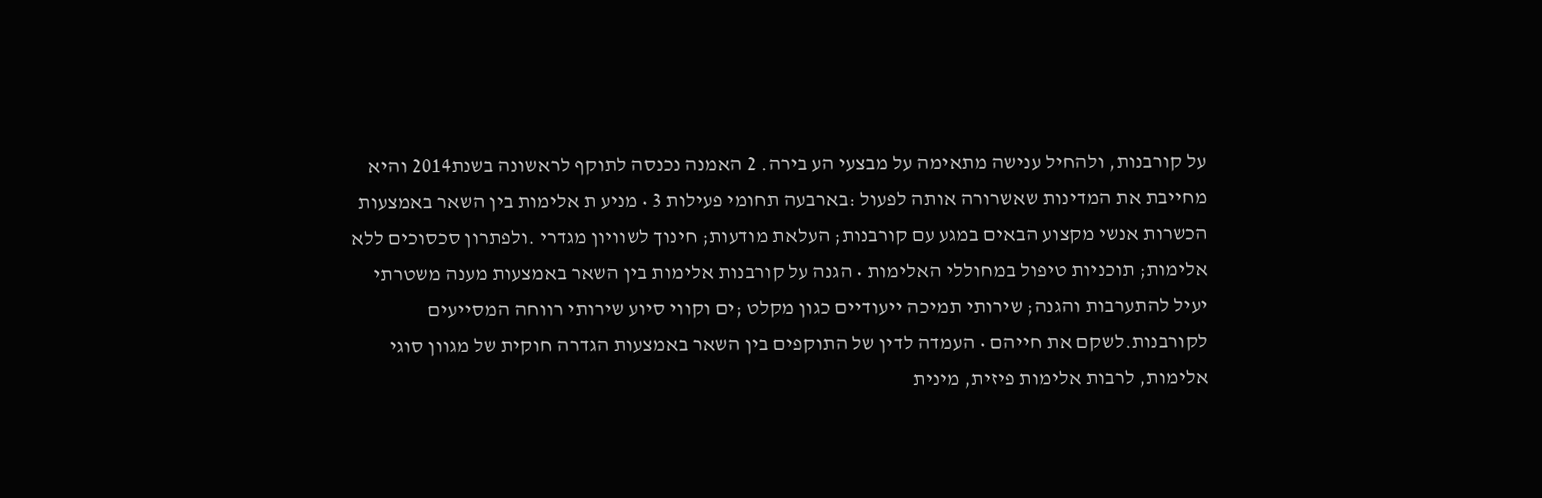על קורבנות, ולהחיל ענישה מתאימה על מבצעי הע בירה. 2 האמנה נכנסה לתוקף לראשונה בשנת2014 והיא מחייבת את המדינות שאשרורה אותה לפעול :בארבעה תחומי פעילות 3 • מניע ת אלימות בין השאר באמצעות הכשרות אנשי מקצוע הבאים במגע עם קורבנות; העלאת מודעות; חינוך לשוויון מגדרי .ולפתרון סכסוכים ללא אלימות; תוכניות טיפול במחוללי האלימות • הגנה על קורבנות אלימות בין השאר באמצעות מענה משטרתי יעיל להתערבות והגנה; שירותי תמיכה ייעודיים כגון מקלט ;ים וקווי סיוע שירותי רווחה המסייעים לקורבנות.לשקם את חייהם • העמדה לדין של התוקפים בין השאר באמצעות הגדרה חוקית של מגוון סוגי אלימות, לרבות אלימות פיזית, מינית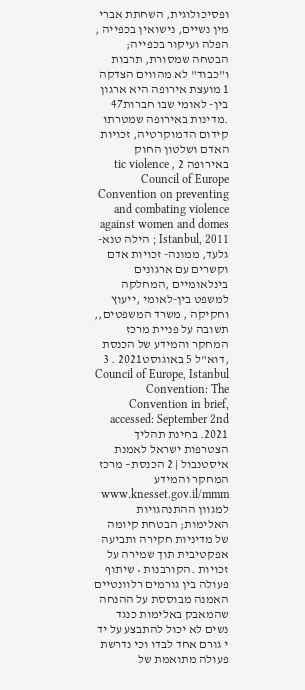ופסיכולוגית, השחתת אברי מין נשיים, נישואין בכפייה , הפלה ועיקור בכפייה; הבטחה שמסורת, תרבות ו"כבוד" לא מהווים הצדקה 1 מועצת אירופה היא ארגון בין- לאומי שבו חברות47 .מדינות באירופה שמטרתו קידום הדמוקרטיה, זכויות האדם ושלטון החוק באירופה 2 , tic violence Council of Europe Convention on preventing and combating violence against women and domes Istanbul, 2011 ; הילה טנא- גלעד, ממונה- זכויות אדם וקשרים עם ארגונים בינלאומיים ,המחלקה למשפט בין-לאומי ,ייעוץ וחקיקה , משרד המשפטים,, תשובה על פניית מרכז המחקר והמידע של הכנסת ,דוא"ל 5 באוגוסט2021 . 3 Council of Europe, Istanbul Convention: The Convention in brief, accessed: September 2nd 2021. בחינת תהליך הצטרפות ישראל לאמנת איסטנבול | 2 הכנסת– מרכז המחקר והמידע www.knesset.gov.il/mmm למגוון ההתנהגויות האלימות; הבטחת קיומה של מדיניות חקירה ותביעה אפקטיבית תוך שמירה על זכויות .הקורבנות • שיתוף פעולה בין גורמים רלוונטיים האמנה מבוססת על ההנחה שהמאבק באלימות כנגד נשים לא יכול להתבצע על יד י גורם אחד לבדו וכי נדרשת פעולה מתואמת של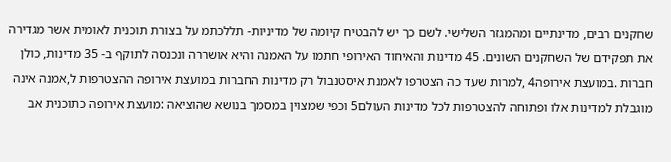שחקנים רבים, מדינתיים ומהמגזר השלישי. לשם כך יש להבטיח קיומה של מדיניות- תללכתמ על בצורת תוכנית לאומית אשר מגדירה את תפקידם של השחקנים השונים. 45 מדינות והאיחוד האירופי חתמו על האמנה והיא אושררה ונכנסה לתוקף ב- 35 מדינות, כולן חברות .במועצת אירופה4 ,למרות שעד כה הצטרפו לאמנת איסטנבול רק מדינות החברות במועצת אירופה ההצטרפות ל,אמנה אינה מוגבלת למדינות אלו ופתוחה להצטרפות לכל מדינות העולם5 וכפי שמצוין במסמך בנושא שהוציאה :מועצת אירופה כתוכנית אב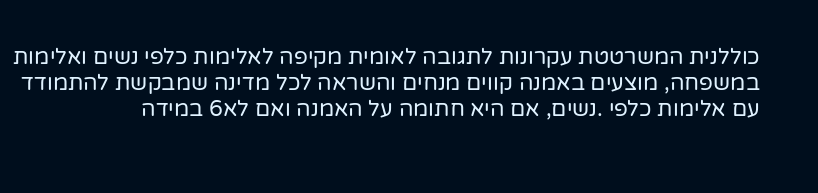כוללנית המשרטטת עקרונות לתגובה לאומית מקיפה לאלימות כלפי נשים ואלימות במשפחה, מוצעים באמנה קווים מנחים והשראה לכל מדינה שמבקשת להתמודד עם אלימות כלפי .נשים, אם היא חתומה על האמנה ואם לא6 במידה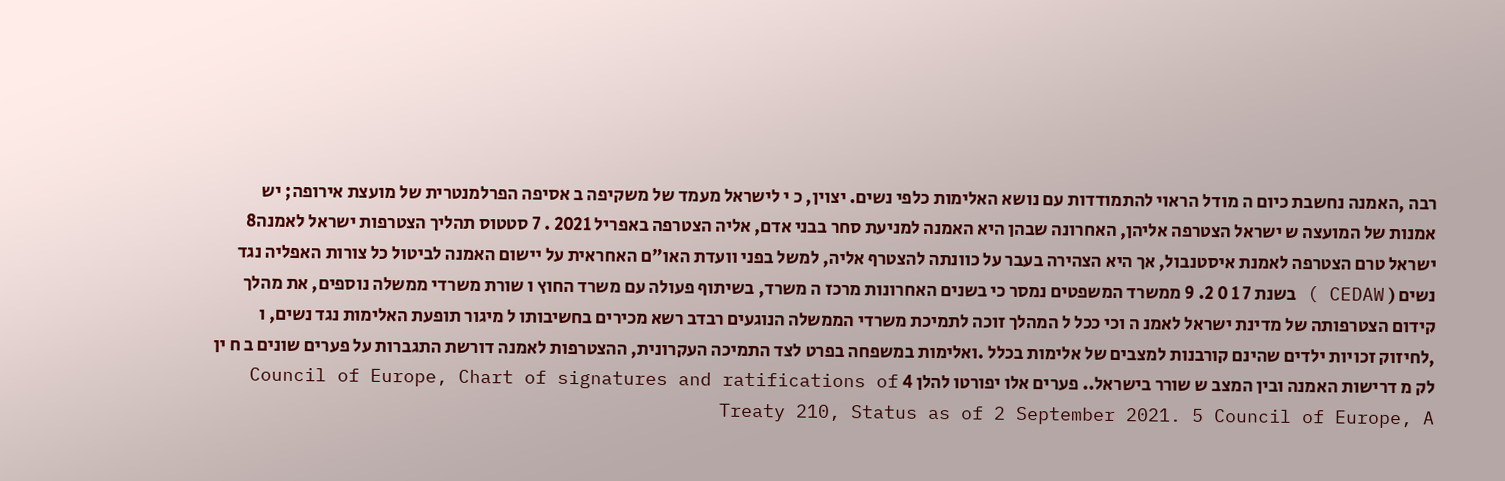רבה ,האמנה נחשבת כיום ה מודל הראוי להתמודדות עם נושא האלימות כלפי נשים. יצוין, כ י לישראל מעמד של משקיפה ב אסיפה הפרלמנטרית של מועצת אירופה; יש אמנות של המועצה ש ישראל הצטרפה אליהן, האחרונה שבהן היא האמנה למניעת סחר בבני אדם, אליה הצטרפה באפריל 2021 . 7 סטטוס תהליך הצטרפות ישראל לאמנה8 ישראל טרם הצטרפה לאמנת איסטנבול, אך היא הצהירה בעבר על כוונתה להצטרף אליה, למשל בפני וועדת האו"ם האחראית על יישום האמנה לביטול כל צורות האפליה נגד נשים ( CEDAW ) בשנת 7 1 0 2. 9 ממשרד המשפטים נמסר כי בשנים האחרונות מרכז ה משרד, בשיתוף פעולה עם משרד החוץ ו שורת משרדי ממשלה נוספים, את מהלך קידום הצטרפותה של מדינת ישראל לאמנ ה וכי ככל ל המהלך זוכה לתמיכת משרדי הממשלה הנוגעים רבדב רשא מכירים בחשיבותו ל מיגור תופעת האלימות נגד נשים, ו ,לחיזוק זכויות ילדים שהינם קורבנות למצבים של אלימות בכלל .ואלימות במשפחה בפרט לצד התמיכה העקרונית, ההצטרפות לאמנה דורשת התגברות על פערים שונים ב ח ין לק מ דרישות האמנה ובין המצב ש שורר בישראל.. פערים אלו יפורטו להלן 4 Council of Europe, Chart of signatures and ratifications of Treaty 210, Status as of 2 September 2021. 5 Council of Europe, A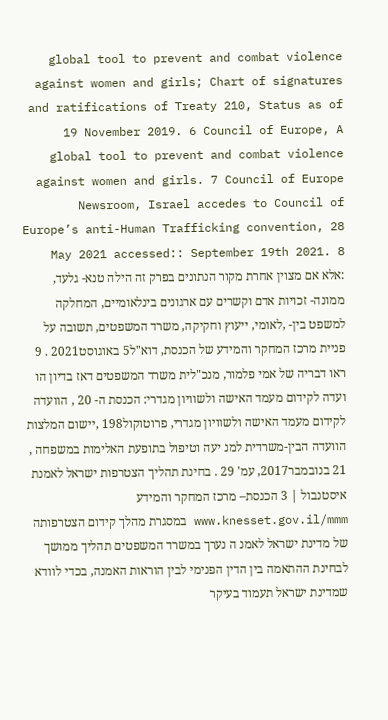global tool to prevent and combat violence against women and girls; Chart of signatures and ratifications of Treaty 210, Status as of 19 November 2019. 6 Council of Europe, A global tool to prevent and combat violence against women and girls. 7 Council of Europe Newsroom, Israel accedes to Council of Europe’s anti-Human Trafficking convention, 28 May 2021 accessed:: September 19th 2021. 8 :אלא אם מצוין אחרת מקור הנתונים בפרק זה הילה טנא- גלעד, ממונה- זכויות אדם וקשרים עם ארגונים בינלאומיים, המחלקה למשפט בין- ,לאומי, ייעוץ וחקיקה, משרד המשפטים, תשובה על פניית מרכז המחקר והמידע של הכנסת, דוא"ל5 באוגוסט2021 . 9 ראו דבריה של אמי פלמור, מנכ"לית משרד המשפטים דאז בדיון הו ועדה לקידום מעמד האישה ולשוויון מגדרי: הכנסת ה- 20 , הוועדה לקידום מעמד האישה ולשוויון מגדרי, פרוטוקול198 ,יישום המלצות הוועדה הבין-משרדית למנ יעה וטיפול בתופעת האלימות במשפחה , 21 בנובמבר2017, עמ' 29 . בחינת תהליך הצטרפות ישראל לאמנת איסטנבול | 3 הכנסת– מרכז המחקר והמידע www.knesset.gov.il/mmm במסגרת מהלך קידום הצטרפותה של מדינת ישראל לאמנ ה נערך במשרד המשפטים תהליך ממושך לבחינת ההתאמה בין הדין הפנימי לבין הוראות האמנה, בכדי לוודא שמדינת ישראל תעמוד בעיקר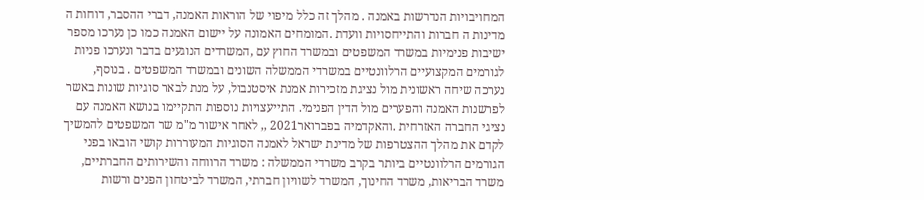המחויבויות הנדרשות באמנה . מהלך זה כלל מיפוי של הוראות האמנה, דברי ההסבר, דוחות ה מדינות ה חברות והתייחסויות וועדת .המומחים האמונה על יישום האמנה כמו כן נערכו מספר ישיבות פנימיות במשרד המשפטים ובמשרד החוץ עם ,המשרדים הנוגעים בדבר ונערכו פניות לגורמים המקצועיים הרלוונטיים במשרדי הממשלה השונים ובמשרד המשפטים . בנוסף, נערכה שיחה ראשונית מול נציגת מזכירות אמנת איסטנבול, על מנת לבאר סוגיות שונות באשר לפרשנות האמנה והפערים מול הדין הפנימי. התייעצויות נוספות התקיימו בנושא האמנה עם נציגי החברה האזרחית .והאקדמיה בפברואר2021 ,, לאחר אישור מ"מ שר המשפטים להמשיך לקדם את מהלך ההצטרפות של מדינת ישראל לאמנה הסוגיות המעוררות קושי הובאו בפני הגורמים הרלוונטיים ביותר בקרב משרדי הממשלה : משרד הרווחה והשירותים החברתיים, משרד הבריאות, משרד החינוך, המשרד לשוויון חברתי, המשרד לביטחון הפנים ורשות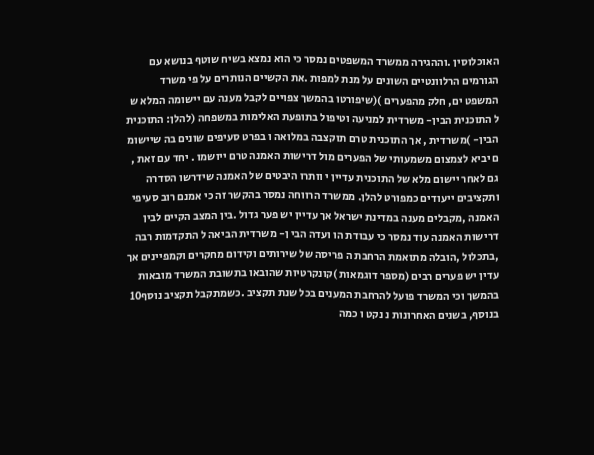האוכלוסין .וההגירה ממשרד המשפטים נמסר כי הוא נמצא בשיח שוטף בנושא עם הגורמים הרלוונטיים השונים על מנת למפות .את הקשיים הנותרים על פי משרד המשפט ים, חלק מהפערים )(שיפורטו בהמשך צפויים לקבל מענה עם יישומה המלא ש ל התוכנית הבין- משרדית למניעה וטיפול בתופעת האלימות במשפחה (להלן: התוכנית הבין- )משרדית , אך התוכנית טרם תוקצבה במלואה ו בפרט סעיפים שונים בה שיישומ ם יביא לצמצום משמעותי של הפערים מול דרישות האמנה טרם ייושמו . יחד עם זאת , גם לאחר יישום מלא של התוכנית עדיין י וותרו היבטים של האמנה שידרשו הסדרה ותקציבים ייעודים כמפורט להלן. ממשרד הרווחה נמסר בהקשר זה כי אמנם רוב סעיפי האמנה ,מקבלים מענה במדינת ישראל אך עדיין יש פער גדול .בין המצב הקיים לבין דרישות האמנה עוד נמסר כי עבודת הו ועדה הבי ן- משרדית הביאה ל התקדמות רבה ,בתכלול ,הובלה מתואמת הרחבת ה פריסה של שירותים וקידום מחקרים וקמפיינים אך עדין יש פערים רבים (מספר דוגמאות )קונקרטיות שהובאו בתשובת המשרד מובאות בהמשך וכי המשרד פועל להרחבת המענים בכל שנת תקציב .כשמתקבל תקציב נוסף10 בנוסף, בשנים האחרונות נ נקט ו כמה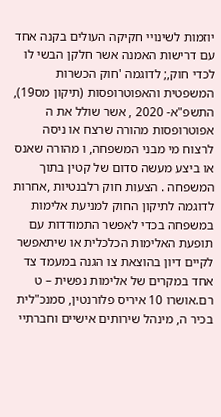יוזמות לשינויי חקיקה העולים בקנה אחד עם דרישות האמנה אשר חלקן הבשי לו לכדי חוק,; לדוגמה 'חוק הכשרות המשפטית והאפוטרופסות (תיקון מס19), התשפ"א- 2020 , אשר שולל את ה אפוטרופסות מהורה שרצח או ניסה לרצוח מי מבני המשפחה, ו מהורה שאנס או ביצע מעשה סדום של קטין בתוך המשפחה . הצעות חוק רלבנטיות ,אחרות לדוגמה לתיקון החוק למניעת אלימות במשפחה בכדי לאפשר התמודדות עם תופעת האלימות הכלכלית או שיתאפשר לקיים דיון בהוצאת צו הגנה במעמד צד אחד במקרים של אלימות נפשית – ט רם.אושרו 10 איריס פלורנטין, סמנכ"לית בכיר ה, מינהל שירותים אישיים וחברתיי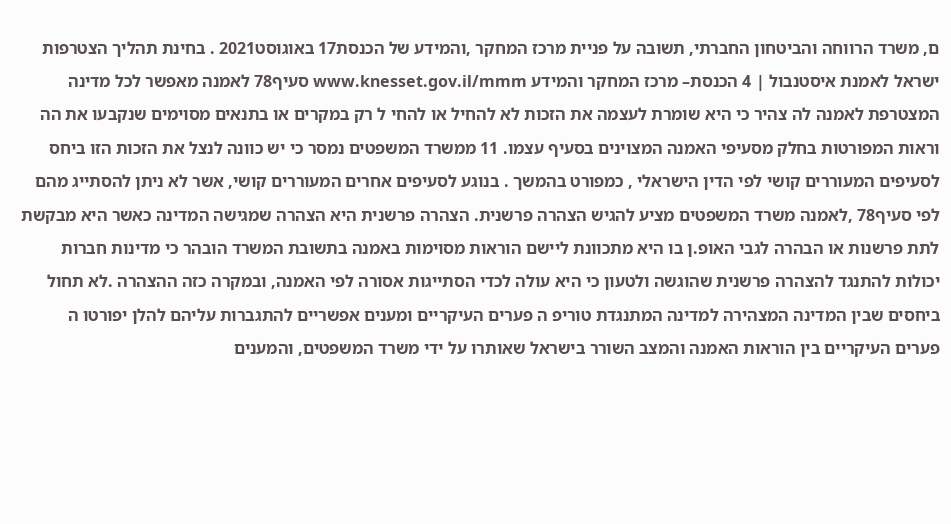ם, משרד הרווחה והביטחון החברתי, תשובה על פניית מרכז המחקר ,והמידע של הכנסת17 באוגוסט2021 . בחינת תהליך הצטרפות ישראל לאמנת איסטנבול | 4 הכנסת– מרכז המחקר והמידע www.knesset.gov.il/mmm סעיף78 לאמנה מאפשר לכל מדינה המצטרפת לאמנה לה צהיר כי היא שומרת לעצמה את הזכות לא להחיל או להחי ל רק במקרים או בתנאים מסוימים שנקבעו את הה וראות המפורטות בחלק מסעיפי האמנה המצוינים בסעיף עצמו. 11 ממשרד המשפטים נמסר כי יש כוונה לנצל את הזכות הזו ביחס לסעיפים המעוררים קושי לפי הדין הישראלי , כמפורט בהמשך . בנוגע לסעיפים אחרים המעוררים קושי, אשר לא ניתן להסתייג מהם לפי סעיף78 ,לאמנה משרד המשפטים מציע להגיש הצהרה פרשנית. הצהרה פרשנית היא הצהרה שמגישה המדינה כאשר היא מבקשת לתת פרשנות או הבהרה לגבי האופ.ן בו היא מתכוונת ליישם הוראות מסוימות באמנה בתשובת המשרד הובהר כי מדינות חברות יכולות להתנגד להצהרה פרשנית שהוגשה ולטעון כי היא עולה לכדי הסתייגות אסורה לפי האמנה, ובמקרה כזה ההצהרה .לא תחול ביחסים שבין המדינה המצהירה למדינה המתנגדת טוריפ ה פערים העיקריים ומענים אפשריים להתגברות עליהם להלן יפורטו ה פערים העיקריים בין הוראות האמנה והמצב השורר בישראל שאותרו על ידי משרד המשפטים, והמענים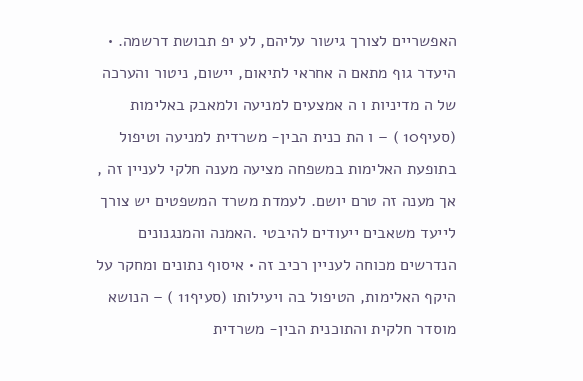האפשריים לצורך גישור עליהם, לע יפ תבושת דרשמה. • היעדר גוף מתאם ה אחראי לתיאום, יישום, ניטור והערכה של ה מדיניות ו ה אמצעים למניעה ולמאבק באלימות (סעיף10 ) – ו הת כנית הבין- משרדית למניעה וטיפול בתופעת האלימות במשפחה מציעה מענה חלקי לעניין זה , אך מענה זה טרם יושם. לעמדת משרד המשפטים יש צורך לייעד משאבים ייעודים להיבטי .האמנה והמנגנונים הנדרשים מכוחה לעניין רכיב זה • איסוף נתונים ומחקר על היקף האלימות, הטיפול בה ויעילותו (סעיף11 ) – הנושא מוסדר חלקית והתוכנית הבין- משרדית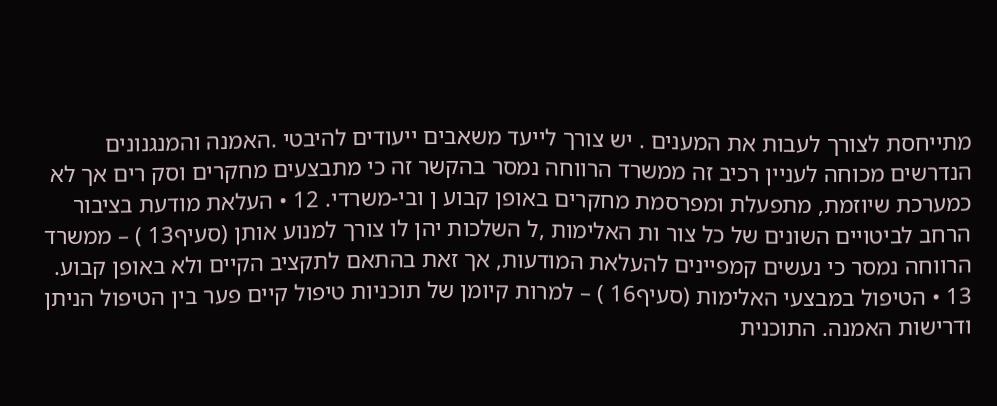מתייחסת לצורך לעבות את המענים . יש צורך לייעד משאבים ייעודים להיבטי .האמנה והמנגנונים הנדרשים מכוחה לעניין רכיב זה ממשרד הרווחה נמסר בהקשר זה כי מתבצעים מחקרים וסק רים אך לא כמערכת שיוזמת, מתפעלת ומפרסמת מחקרים באופן קבוע ן ובי-משרדי. 12 • העלאת מודעת בציבור הרחב לביטויים השונים של כל צור ות האלימות ,ל השלכות יהן לו צורך למנוע אותן (סעיף13 ) – ממשרד הרווחה נמסר כי נעשים קמפיינים להעלאת המודעות, אך זאת בהתאם לתקציב הקיים ולא באופן קבוע. 13 • הטיפול במבצעי האלימות (סעיף16 ) – למרות קיומן של תוכניות טיפול קיים פער בין הטיפול הניתן ודרישות האמנה. התוכנית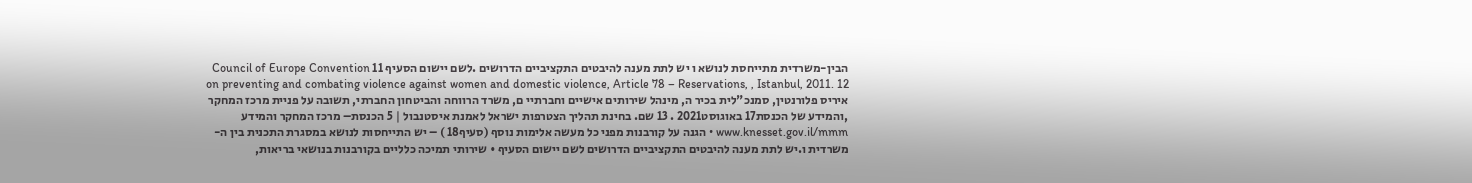הבין-משרדית מתייחסת לנושא ו יש לתת מענה להיבטים התקציביים הדרושים .לשם יישום הסעיף 11 Council of Europe Convention on preventing and combating violence against women and domestic violence, Article 78 – Reservations, , Istanbul, 2011. 12 איריס פלורנטין, סמנכ"לית בכיר ה, מינהל שירותים אישיים וחברתיי ם, משרד הרווחה והביטחון החברתי, תשובה על פניית מרכז המחקר ,והמידע של הכנסת17 באוגוסט2021 . 13 שם. בחינת תהליך הצטרפות ישראל לאמנת איסטנבול | 5 הכנסת– מרכז המחקר והמידע www.knesset.gov.il/mmm • הגנה על קורבנות מפני כל מעשה אלימות נוסף (סעיף18 ) – יש התייחסות לנושא במסגרת התכנית בין ה-משרדית ו.יש לתת מענה להיבטים התקציביים הדרושים לשם יישום הסעיף • שירותי תמיכה כלליים בקורבנות בנושאי בריאות,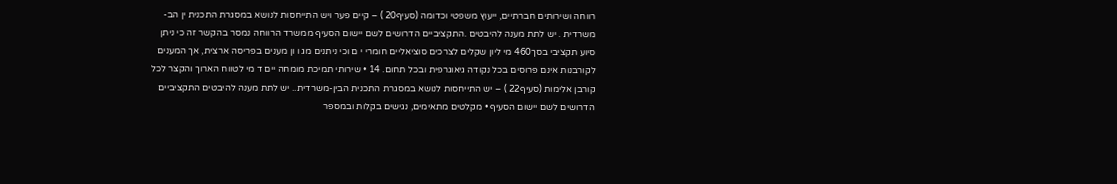רווחה ושירותים חברתיים, ייעוץ משפטי וכדומה (סעיף20 ) – קיים פער ויש התייחסות לנושא במסגרת התכנית ין הב-משרדית . יש לתת מענה להיבטים .התקציביים הדרושים לשם יישום הסעיף ממשרד הרווחה נמסר בהקשר זה כי ניתן סיוע תקציבי בסך460 מי ליון שקלים לצרכים סוציאליים חומרי י ם וכי ניתנים מג ו ון מענים בפריסה ארצית, אך המענים לקורבנות אינם פרוסים בכל נקודה גיאוגרפית ובכל תחום. 14 • שירותי תמיכת מומחה יים ד מי לטווח הארוך והקצר לכל קורבן אלימות (סעיף22 ) – יש התייחסות לנושא במסגרת התכנית הבין-משרדית.. יש לתת מענה להיבטים התקציביים הדרושים לשם יישום הסעיף • מקלטים מתאימים, נגישים בקלות ובמספר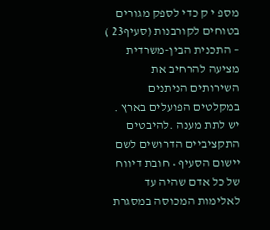מספ י ק כדי לספק מגורים בטוחים לקורבנות (סעיף23 ) – התכנית הבין-משרדית מציעה להרחיב את השירותים הניתנים במקלטים הפועלים בארץ . יש לתת מענה .להיבטים התקציביים הדרושים לשם יישום הסעיף • חובת דיווח של כל אדם שהיה עד לאלימות המכוסה במסגרת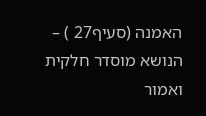האמנה (סעיף27 ) – הנושא מוסדר חלקית ואמור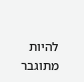להיות מתוגבר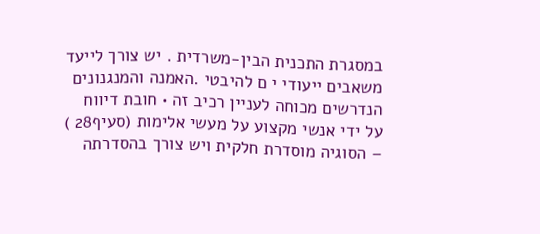במסגרת התכנית הבין-משרדית . יש צורך לייעד משאבים ייעודי י ם להיבטי .האמנה והמנגנונים הנדרשים מכוחה לעניין רכיב זה • חובת דיווח על ידי אנשי מקצוע על מעשי אלימות (סעיף28 ) – הסוגיה מוסדרת חלקית ויש צורך בהסדרתה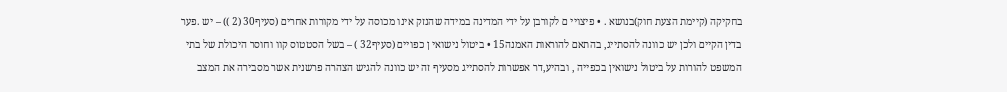בחקיקה (קיימת הצעת חוק)בנושא . • פיצויי ם לקורבן על ידי המדינה במידה שהנזק אינו מכוסה על ידי מקורות אחרים (סעיף30 (2 )) – יש .פער בדין הקיים ולכן יש כוונה להסתייג, בהתאם להוראות האמנה15 • ביטול נישואי ן כפויים (סעיף32 ) – בשל הסטטוס קוו וחוסר היכולת של בתי המשפט להורות על ביטול נישואין בכפייה , ובהיע,דר אפשרות להסתייג מסעיף זה יש כוונה להגיש הצהרה פרשנית אשר מסבירה את המצב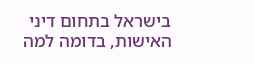בישראל בתחום דיני האישות, בדומה למה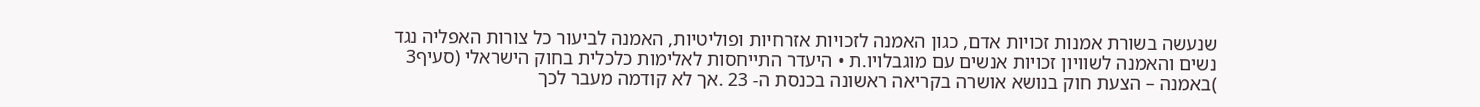שנעשה בשורת אמנות זכויות אדם, כגון האמנה לזכויות אזרחיות ופוליטיות, האמנה לביעור כל צורות האפליה נגד נשים והאמנה לשוויון זכויות אנשים עם מוגבלויו.ת • היעדר התייחסות לאלימות כלכלית בחוק הישראלי (סעיף3 )באמנה – הצעת חוק בנושא אושרה בקריאה ראשונה בכנסת ה- 23 .אך לא קודמה מעבר לכך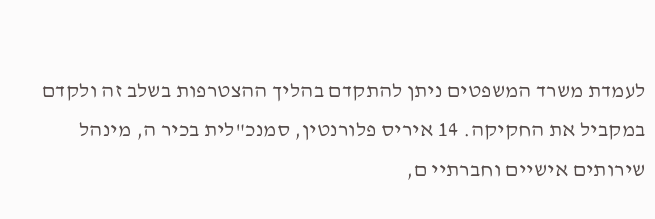לעמדת משרד המשפטים ניתן להתקדם בהליך ההצטרפות בשלב זה ולקדם במקביל את החקיקה. 14 איריס פלורנטין, סמנכ"לית בכיר ה, מינהל שירותים אישיים וחברתיי ם,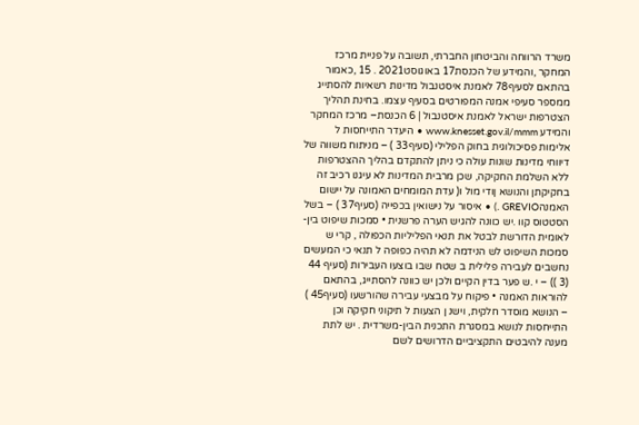משרד הרווחה והביטחון החברתי, תשובה על פניית מרכז המחקר ,והמידע של הכנסת17 באוגוסט2021 . 15 ,כאמור בהתאם לסעיף78 לאמנת איסטנבול מדינות רשאיות להסתייג ממספר סעיפי אמנה המפורטים בסעיף עצמו. בחינת תהליך הצטרפות ישראל לאמנת איסטנבול | 6 הכנסת– מרכז המחקר והמידע www.knesset.gov.il/mmm • היעדר התייחסות ל אלימות פסיכולוגית בחוק הפלילי (סעיף33 ) – מניתוח משווה של דיווחי מדינות שונות עולה כי ניתן להתקדם בהליך ההצטרפות ללא השלמת החקיקה, שכן מרבית המדינות לא עיגנו רכיב זה בחקיקתן והנושא ןודי מול ו( עדת המומחים האמונה על יישום האמנהGREVIO .) • איסור על נישואין בכפייה (סעיף37 ) – בשל הסטטוס קוו .יש כוונה להגיש הערה פרשנית • סמכות שיפוט בין-לאומית הדורשת לבטל את תנאי הפליליות הכפולה , קרי ש סמכות השיפוט לש הנידמה לא תהיה כפופה ל תנאי כי המעשים נחשבים לעבירה פלילית ב שטח שבו בוצעו העבירות (סעיף 44 (3 )) – י .ש פער בדין הקיים ולכן יש כוונה להסתייג, בהתאם להוראות האמנה • פיקוח על מבצעי עבירה שהורשעו (סעיף45 ) – הנושא מוסדר חלקית, וישנ ן הצעות ל תיקוני חקיקה וכן התייחסות לנושא במסגרת התכנית הבין-משרדית . יש לתת מענה להיבטים התקציביים הדרושים לשם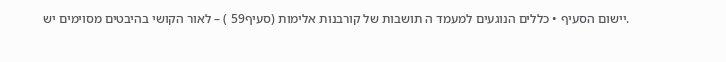.יישום הסעיף • כללים הנוגעים למעמד ה תושבות של קורבנות אלימות (סעיף59 ) – לאור הקושי בהיבטים מסוימים יש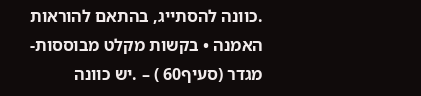.כוונה להסתייג, בהתאם להוראות האמנה • בקשות מקלט מבוססות-מגדר (סעיף60 ) – .יש כוונה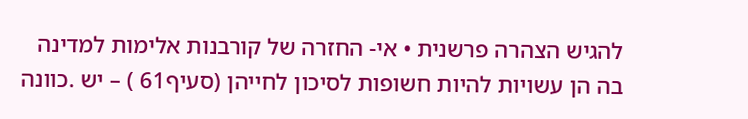להגיש הצהרה פרשנית • אי- החזרה של קורבנות אלימות למדינה בה הן עשויות להיות חשופות לסיכון לחייהן (סעיף61 ) – יש .כוונה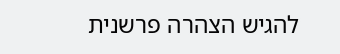להגיש הצהרה פרשנית